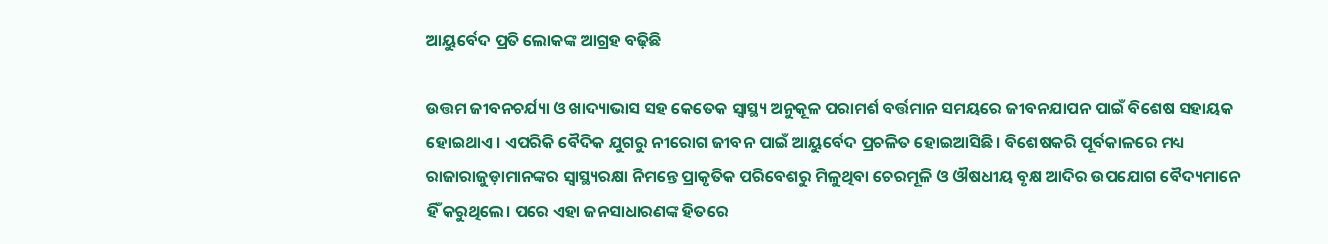ଆୟୁର୍ବେଦ ପ୍ରତି ଲୋକଙ୍କ ଆଗ୍ରହ ବଢ଼ିଛି

ଉତ୍ତମ ଜୀବନଚର୍ଯ୍ୟା ଓ ଖାଦ୍ୟାଭାସ ସହ କେତେକ ସ୍ବାସ୍ଥ୍ୟ ଅନୁକୂଳ ପରାମର୍ଶ ବର୍ତ୍ତମାନ ସମୟରେ ଜୀବନଯାପନ ପାଇଁ ବିଶେଷ ସହାୟକ ହୋଇଥାଏ। ଏପରିକି ବୈଦିକ ଯୁଗରୁ ନୀରୋଗ ଜୀବନ ପାଇଁ ଆୟୁର୍ବେଦ ପ୍ରଚଳିତ ହୋଇଆସିଛି। ବିଶେଷକରି ପୂର୍ବକାଳରେ ମଧ୍ୟ ରାଜାରାଜୁଡ଼ାମାନଙ୍କର ସ୍ବାସ୍ଥ୍ୟରକ୍ଷା ନିମନ୍ତେ ପ୍ରାକୃତିକ ପରିବେଶରୁ ମିଳୁଥିବା ଚେରମୂଳି ଓ ଔଷଧୀୟ ବୃକ୍ଷ ଆଦିର ଉପଯୋଗ ବୈଦ୍ୟମାନେ ହିଁ କରୁଥିଲେ। ପରେ ଏହା ଜନସାଧାରଣଙ୍କ ହିତରେ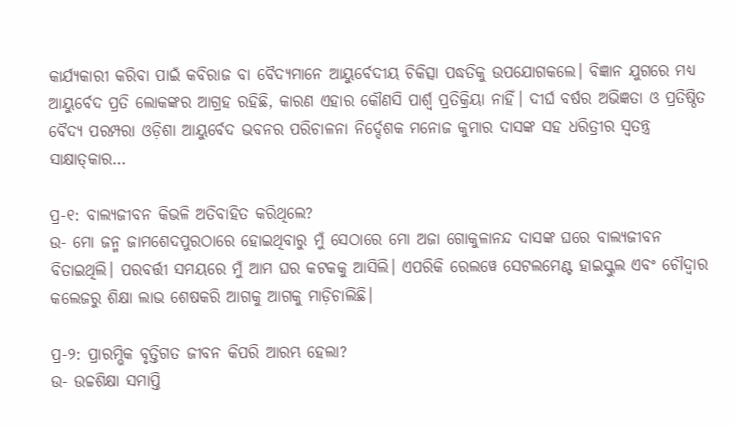କାର୍ଯ୍ୟକାରୀ କରିବା ପାଇଁ କବିରାଜ ବା ବୈଦ୍ୟମାନେ ଆୟୁର୍ବେଦୀୟ ଚିକିତ୍ସା ପଦ୍ଧତିକୁ ଉପଯୋଗକଲେ। ବିଜ୍ଞାନ ଯୁଗରେ ମଧ୍ୟ ଆୟୁର୍ବେଦ ପ୍ରତି ଲୋକଙ୍କର ଆଗ୍ରହ ରହିଛି, କାରଣ ଏହାର କୌଣସି ପାର୍ଶ୍ୱ ପ୍ରତିକ୍ରିୟା ନାହିଁ। ଦୀର୍ଘ ବର୍ଷର ଅଭିଜ୍ଞତା ଓ ପ୍ରତିଷ୍ଠିତ ବୈଦ୍ୟ ପରମ୍ପରା ଓଡ଼ିଶା ଆୟୁର୍ବେଦ ଭବନର ପରିଚାଳନା ନିର୍ଦ୍ଦେଶକ ମନୋଜ କୁମାର ଦାସଙ୍କ ସହ ଧରିତ୍ରୀର ସ୍ବତନ୍ତ୍ର ସାକ୍ଷାତ୍‌କାର…

ପ୍ର-୧: ବାଲ୍ୟଜୀବନ କିଭଳି ଅତିବାହିତ କରିଥିଲେ?
ଉ- ମୋ ଜନ୍ମ ଜାମଶେଦପୁରଠାରେ ହୋଇଥିବାରୁ ମୁଁ ସେଠାରେ ମୋ ଅଜା ଗୋକୁଳାନନ୍ଦ ଦାସଙ୍କ ଘରେ ବାଲ୍ୟଜୀବନ ବିତାଇଥିଲି। ପରବର୍ତ୍ତୀ ସମୟରେ ମୁଁ ଆମ ଘର କଟକକୁ ଆସିଲି। ଏପରିକି ରେଲୱେ ସେଟଲମେଣ୍ଟ ହାଇସ୍କୁଲ ଏବଂ ଚୌଦ୍ୱାର କଲେଜରୁ ଶିକ୍ଷା ଲାଭ ଶେଷକରି ଆଗକୁ ଆଗକୁ ମାଡ଼ିଚାଲିଛି।

ପ୍ର-୨: ପ୍ରାରମ୍ଭିକ ବୃତ୍ତିଗତ ଜୀବନ କିପରି ଆରମ୍ଭ ହେଲା?
ଉ- ଉଚ୍ଚଶିକ୍ଷା ସମାପ୍ତି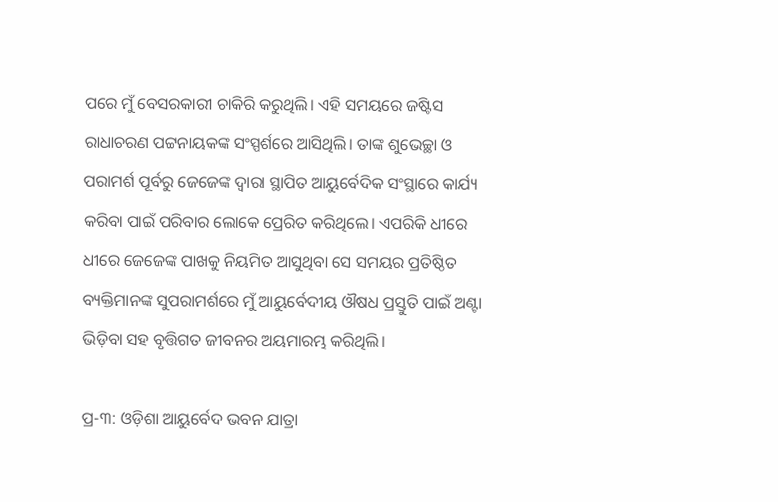ପରେ ମୁଁ ବେସରକାରୀ ଚାକିରି କରୁଥିଲି। ଏହି ସମୟରେ ଜଷ୍ଟିସ ରାଧାଚରଣ ପଟ୍ଟନାୟକଙ୍କ ସଂସ୍ପର୍ଶରେ ଆସିଥିଲି। ତାଙ୍କ ଶୁଭେଚ୍ଛା ଓ ପରାମର୍ଶ ପୂର୍ବରୁ ଜେଜେଙ୍କ ଦ୍ୱାରା ସ୍ଥାପିତ ଆୟୁର୍ବେଦିକ ସଂସ୍ଥାରେ କାର୍ଯ୍ୟ କରିବା ପାଇଁ ପରିବାର ଲୋକେ ପ୍ରେରିତ କରିଥିଲେ। ଏପରିକି ଧୀରେ ଧୀରେ ଜେଜେଙ୍କ ପାଖକୁ ନିୟମିତ ଆସୁଥିବା ସେ ସମୟର ପ୍ରତିଷ୍ଠିତ ବ୍ୟକ୍ତିମାନଙ୍କ ସୁପରାମର୍ଶରେ ମୁଁ ଆୟୁର୍ବେଦୀୟ ଔଷଧ ପ୍ରସ୍ତୁତି ପାଇଁ ଅଣ୍ଟା ଭିଡ଼ିବା ସହ ବୃତ୍ତିଗତ ଜୀବନର ଅୟମାରମ୍ଭ କରିଥିଲି।

ପ୍ର-୩: ଓଡ଼ିଶା ଆୟୁର୍ବେଦ ଭବନ ଯାତ୍ରା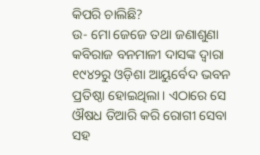କିପରି ଚାଲିଛି?
ଉ- ମୋ ଜେଜେ ତଥା ଜଣାଶୁଣା କବିରାଜ ବନମାଳୀ ଦାସଙ୍କ ଦ୍ୱାରା ୧୯୪୨ରୁ ଓଡ଼ିଶା ଆୟୁର୍ବେଦ ଭବନ ପ୍ରତିଷ୍ଠା ହୋଇଥିଲା। ଏଠାରେ ସେ ଔଷଧ ତିଆରି କରି ରୋଗୀ ସେବା ସହ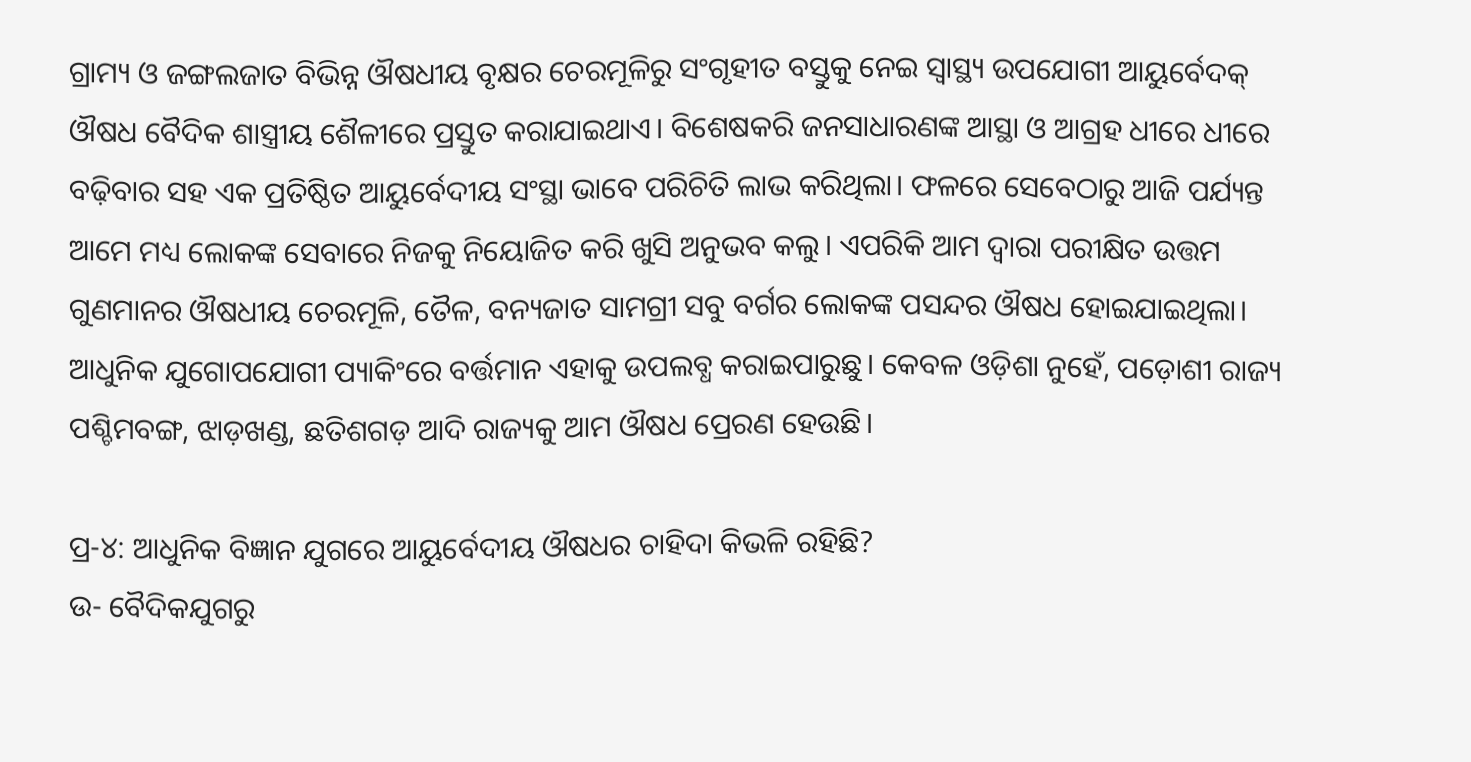ଗ୍ରାମ୍ୟ ଓ ଜଙ୍ଗଲଜାତ ବିଭିନ୍ନ ଔଷଧୀୟ ବୃକ୍ଷର ଚେରମୂଳିରୁ ସଂଗୃହୀତ ବସ୍ତୁକୁ ନେଇ ସ୍ବାସ୍ଥ୍ୟ ଉପଯୋଗୀ ଆୟୁର୍ବେଦକ୍‌ ଔଷଧ ବୈଦିକ ଶାସ୍ତ୍ରୀୟ ଶୈଳୀରେ ପ୍ରସ୍ତୁତ କରାଯାଇଥାଏ। ବିଶେଷକରି ଜନସାଧାରଣଙ୍କ ଆସ୍ଥା ଓ ଆଗ୍ରହ ଧୀରେ ଧୀରେ ବଢ଼ିବାର ସହ ଏକ ପ୍ରତିଷ୍ଠିତ ଆୟୁର୍ବେଦୀୟ ସଂସ୍ଥା ଭାବେ ପରିଚିତି ଲାଭ କରିଥିଲା। ଫଳରେ ସେବେଠାରୁ ଆଜି ପର୍ଯ୍ୟନ୍ତ ଆମେ ମଧ୍ୟ ଲୋକଙ୍କ ସେବାରେ ନିଜକୁ ନିୟୋଜିତ କରି ଖୁସି ଅନୁଭବ କଲୁ। ଏପରିକି ଆମ ଦ୍ୱାରା ପରୀକ୍ଷିତ ଉତ୍ତମ ଗୁଣମାନର ଔଷଧୀୟ ଚେରମୂଳି, ତୈଳ, ବନ୍ୟଜାତ ସାମଗ୍ରୀ ସବୁ ବର୍ଗର ଲୋକଙ୍କ ପସନ୍ଦର ଔଷଧ ହୋଇଯାଇଥିଲା। ଆଧୁନିକ ଯୁଗୋପଯୋଗୀ ପ୍ୟାକିଂରେ ବର୍ତ୍ତମାନ ଏହାକୁ ଉପଲବ୍ଧ କରାଇପାରୁଛୁ। କେବଳ ଓଡ଼ିଶା ନୁହେଁ, ପଡ଼ୋଶୀ ରାଜ୍ୟ ପଶ୍ଚିମବଙ୍ଗ, ଝାଡ଼ଖଣ୍ଡ, ଛତିଶଗଡ଼ ଆଦି ରାଜ୍ୟକୁ ଆମ ଔଷଧ ପ୍ରେରଣ ହେଉଛି।

ପ୍ର-୪: ଆଧୁନିକ ବିଜ୍ଞାନ ଯୁଗରେ ଆୟୁର୍ବେଦୀୟ ଔଷଧର ଚାହିଦା କିଭଳି ରହିଛି?
ଉ- ବୈଦିକଯୁଗରୁ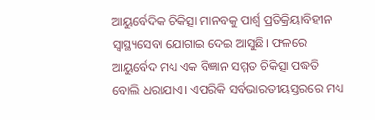ଆୟୁର୍ବେଦିକ ଚିକିତ୍ସା ମାନବକୁ ପାର୍ଶ୍ୱ ପ୍ରତିକ୍ରିୟାବିହୀନ ସ୍ବାସ୍ଥ୍ୟସେବା ଯୋଗାଇ ଦେଇ ଆସୁଛି। ଫଳରେ ଆୟୁର୍ବେଦ ମଧ୍ୟ ଏକ ବିଜ୍ଞାନ ସମ୍ମତ ଚିକିତ୍ସା ପଦ୍ଧତି ବୋଲି ଧରାଯାଏ। ଏପରିକି ସର୍ବଭାରତୀୟସ୍ତରରେ ମଧ୍ୟ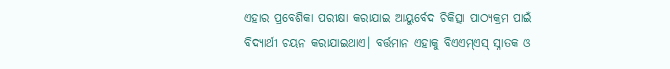ଏହାର ପ୍ରବେଶିକା ପରୀକ୍ଷା କରାଯାଇ ଆୟୁର୍ବେଦ ଚିକିତ୍ସା ପାଠ୍ୟକ୍ରମ ପାଇଁ ବିଦ୍ୟାର୍ଥୀ ଚୟନ କରାଯାଇଥାଏ। ବର୍ତ୍ତମାନ ଏହାକୁ ବିଏଏମ୍‌ଏସ୍‌ ସ୍ନାତକ ଓ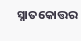ସ୍ନାତକୋତ୍ତର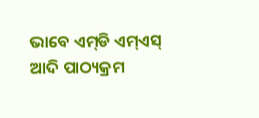ଭାବେ ଏମ୍‌ଡି ଏମ୍‌ଏସ୍‌ ଆଦି ପାଠ୍ୟକ୍ରମ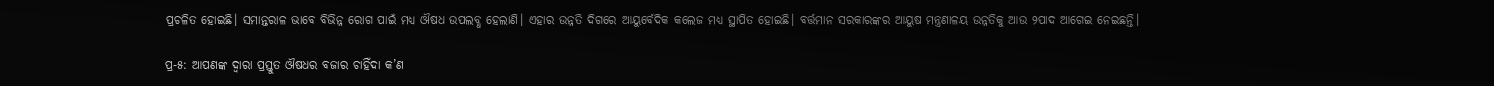ପ୍ରଚଳିତ ହୋଇଛି। ସମାନ୍ତରାଳ ଭାବେ ବିଭିନ୍ନ ରୋଗ ପାଇଁ ମଧ୍ୟ ଔଷଧ ଉପଲବ୍ଧ ହେଲାଣି। ଏହାର ଉନ୍ନତି ଦିଗରେ ଆୟୁର୍ବେଦିକ କଲେଜ ମଧ୍ୟ ସ୍ଥାପିତ ହୋଇଛି। ବର୍ତ୍ତମାନ ସରକାରଙ୍କର ଆୟୁଷ ମନ୍ତ୍ରଣାଳୟ ଉନ୍ନତିକୁ ଆଉ ୨ପାଦ ଆଗେଇ ନେଇଛନ୍ତି।

ପ୍ର-୫: ଆପଣଙ୍କ ଦ୍ୱାରା ପ୍ରସ୍ତୁତ ଔଷଧର ବଜାର ଚାହିଁଦା କ’ଣ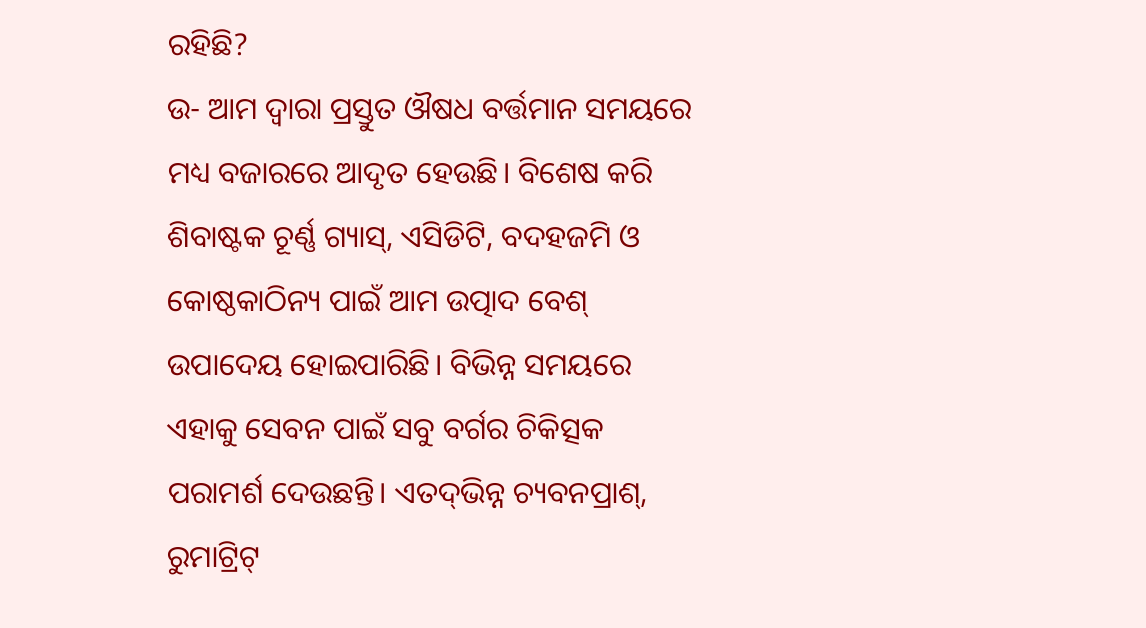ରହିଛି?
ଉ- ଆମ ଦ୍ୱାରା ପ୍ରସ୍ତୁତ ଔଷଧ ବର୍ତ୍ତମାନ ସମୟରେ ମଧ୍ୟ ବଜାରରେ ଆଦୃତ ହେଉଛି। ବିଶେଷ କରି ଶିବାଷ୍ଟକ ଚୂର୍ଣ୍ଣ ଗ୍ୟାସ୍‌, ଏସିଡିଟି, ବଦହଜମି ଓ କୋଷ୍ଠକାଠିନ୍ୟ ପାଇଁ ଆମ ଉତ୍ପାଦ ବେଶ୍‌ ଉପାଦେୟ ହୋଇପାରିଛି। ବିଭିନ୍ନ ସମୟରେ ଏହାକୁ ସେବନ ପାଇଁ ସବୁ ବର୍ଗର ଚିକିତ୍ସକ ପରାମର୍ଶ ଦେଉଛନ୍ତି। ଏତଦ୍‌ଭିନ୍ନ ଚ୍ୟବନପ୍ରାଶ୍‌, ରୁମାଟ୍ରିଟ୍‌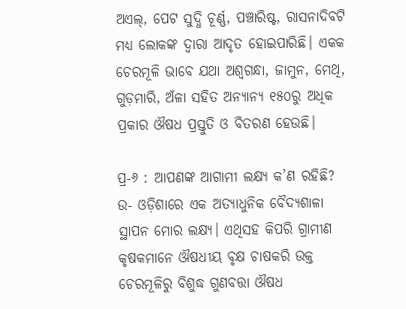ଅଏଲ୍‌, ପେଟ ସୁଦ୍ଧି ଚୂର୍ଣ୍ଣ, ପଞ୍ଚାରିଷ୍ଟ, ରାସନାଦିବଟି ମଧ୍ୟ ଲୋକଙ୍କ ଦ୍ୱାରା ଆଦୃତ ହୋଇପାରିଛି। ଏକକ ଚେରମୂଳି ଭାବେ ଯଥା ଅଶ୍ୱଗନ୍ଧା, ଜାମୁନ, ମେଥି, ଗୁଡ଼ମାରି, ଅଁଳା ସହିତ ଅନ୍ୟାନ୍ୟ ୧୫୦ରୁ ଅଧିକ ପ୍ରକାର ଔଷଧ ପ୍ରସ୍ତୁତି ଓ ବିତରଣ ହେଉଛି।

ପ୍ର-୬ : ଆପଣଙ୍କ ଆଗାମୀ ଲକ୍ଷ୍ୟ କ’ଣ ରହିଛି?
ଉ- ଓଡ଼ିଶାରେ ଏକ ଅତ୍ୟାଧୁନିକ ବୈଦ୍ୟଶାଳା ସ୍ଥାପନ ମୋର ଲକ୍ଷ୍ୟ। ଏଥିସହ କିପରି ଗ୍ରାମୀଣ କୃଷକମାନେ ଔଷଧୀୟ ବୃକ୍ଷ ଚାଷକରି ଉକ୍ତ ଚେରମୂଳିରୁ ବିଶୁଦ୍ଧ ଗୁଣବତ୍ତା ଔଷଧ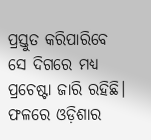ପ୍ରସ୍ତୁତ କରିପାରିବେ ସେ ଦିଗରେ ମଧ୍ୟ ପ୍ରଚେଷ୍ଟା ଜାରି ରହିଛି। ଫଳରେ ଓଡ଼ିଶାର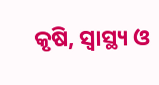କୃଷି, ସ୍ବାସ୍ଥ୍ୟ ଓ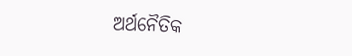ଅର୍ଥନୈତିକ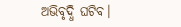ଅଭିବୃଦ୍ଧି ଘଟିବ।